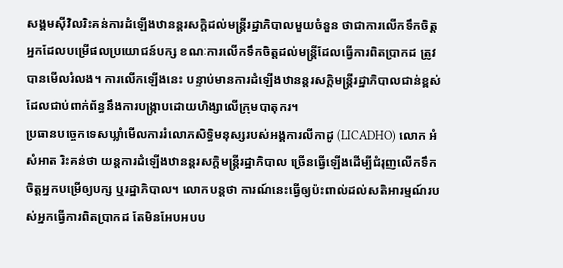សង្គមស៊ីវិលរិះគន់ការដំឡើងឋានន្តរសក្ដិដល់មន្ត្រីរដ្ឋាភិបាលមួយចំនួន ថាជាការលើកទឹកចិត្តអ្នកដែលបម្រើផលប្រយោជន៍បក្ស ខណៈការលើកទឹកចិត្តដល់មន្ត្រីដែលធ្វើការពិតប្រាកដ ត្រូវបានមើលរំលង។ ការលើកឡើងនេះ បន្ទាប់មានការដំឡើងឋានន្តរសក្ដិមន្ត្រីរដ្ឋាភិបាលជាន់ខ្ពស់ដែលជាប់ពាក់ព័ន្ធនឹងការបង្ក្រាបដោយហិង្សាលើក្រុមបាតុករ។
ប្រធានបច្ចេកទេសឃ្លាំមើលការរំលោភសិទ្ធិមនុស្សរបស់អង្គការលីកាដូ (LICADHO) លោក អំ សំអាត រិះគន់ថា យន្តការដំឡើងឋានន្តរសក្ដិមន្ត្រីរដ្ឋាភិបាល ច្រើនធ្វើឡើងដើម្បីជំរុញលើកទឹកចិត្តអ្នកបម្រើឲ្យបក្ស ឬរដ្ឋាភិបាល។ លោកបន្តថា ការណ៍នេះធ្វើឲ្យប៉ះពាល់ដល់សតិអារម្មណ៍របស់អ្នកធ្វើការពិតប្រាកដ តែមិនអែបអបប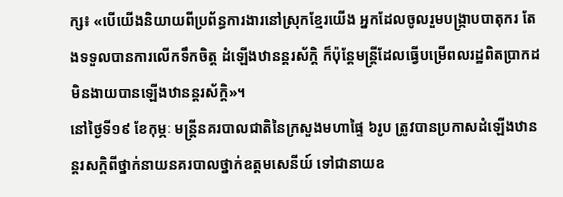ក្ស៖ «បើយើងនិយាយពីប្រព័ន្ធការងារនៅស្រុកខ្មែរយើង អ្នកដែលចូលរួមបង្ក្រាបបាតុករ តែងទទួលបានការលើកទឹកចិត្ត ដំឡើងឋានន្តរស័ក្តិ ក៏ប៉ុន្តែមន្ត្រីដែលធ្វើបម្រើពលរដ្ឋពិតប្រាកដ មិនងាយបានឡើងឋានន្តរស័ក្តិ»។
នៅថ្ងៃទី១៩ ខែកុម្ភៈ មន្ត្រីនគរបាលជាតិនៃក្រសួងមហាផ្ទៃ ៦រូប ត្រូវបានប្រកាសដំឡើងឋានន្តរសក្ដិពីថ្នាក់នាយនគរបាលថ្នាក់ឧត្ដមសេនីយ៍ ទៅជានាយឧ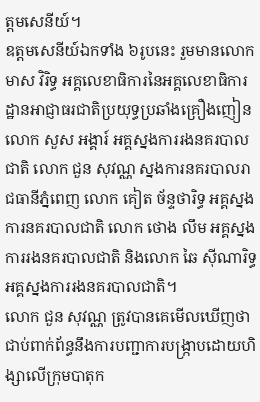ត្ដមសេនីយ៍។
ឧត្ដមសេនីយ៍ឯកទាំង ៦រូបនេះ រួមមានលោក មាស វិរិទ្ធ អគ្គលេខាធិការនៃអគ្គលេខាធិការដ្ឋានអាជ្ញាធរជាតិប្រយុទ្ធប្រឆាំងគ្រឿងញៀន លោក សួស អង្គារ៍ អគ្គស្នងការរងនគរបាលជាតិ លោក ជួន សុវណ្ណ ស្នងការនគរបាលរាជធានីភ្នំពេញ លោក គៀត ច័ន្ទថារិទ្ធ អគ្គស្នងការនគរបាលជាតិ លោក ថោង លឹម អគ្គស្នងការរងនគរបាលជាតិ និងលោក ឆៃ ស៊ីណារិទ្ធ អគ្គស្នងការរងនគរបាលជាតិ។
លោក ជួន សុវណ្ណ ត្រូវបានគេមើលឃើញថា ជាប់ពាក់ព័ន្ធនឹងការបញ្ជាការបង្ក្រាបដោយហិង្សាលើក្រុមបាតុក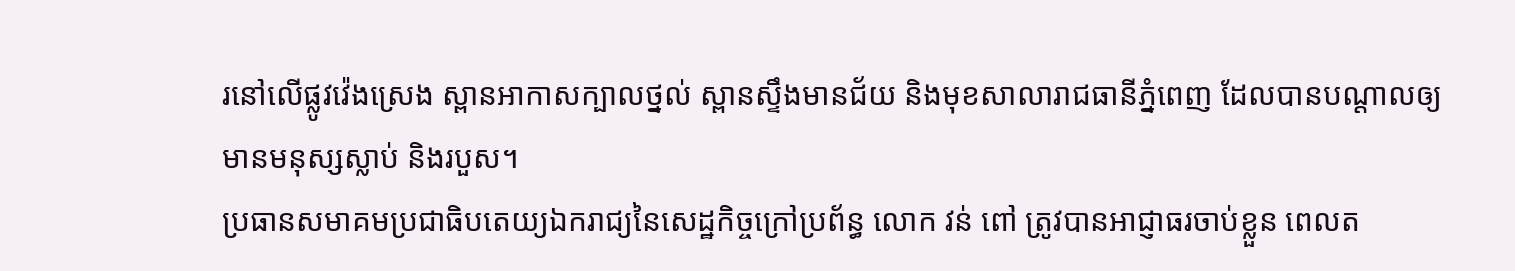រនៅលើផ្លូវវ៉េងស្រេង ស្ពានអាកាសក្បាលថ្នល់ ស្ពានស្ទឹងមានជ័យ និងមុខសាលារាជធានីភ្នំពេញ ដែលបានបណ្ដាលឲ្យមានមនុស្សស្លាប់ និងរបួស។
ប្រធានសមាគមប្រជាធិបតេយ្យឯករាជ្យនៃសេដ្ឋកិច្ចក្រៅប្រព័ន្ធ លោក វន់ ពៅ ត្រូវបានអាជ្ញាធរចាប់ខ្លួន ពេលត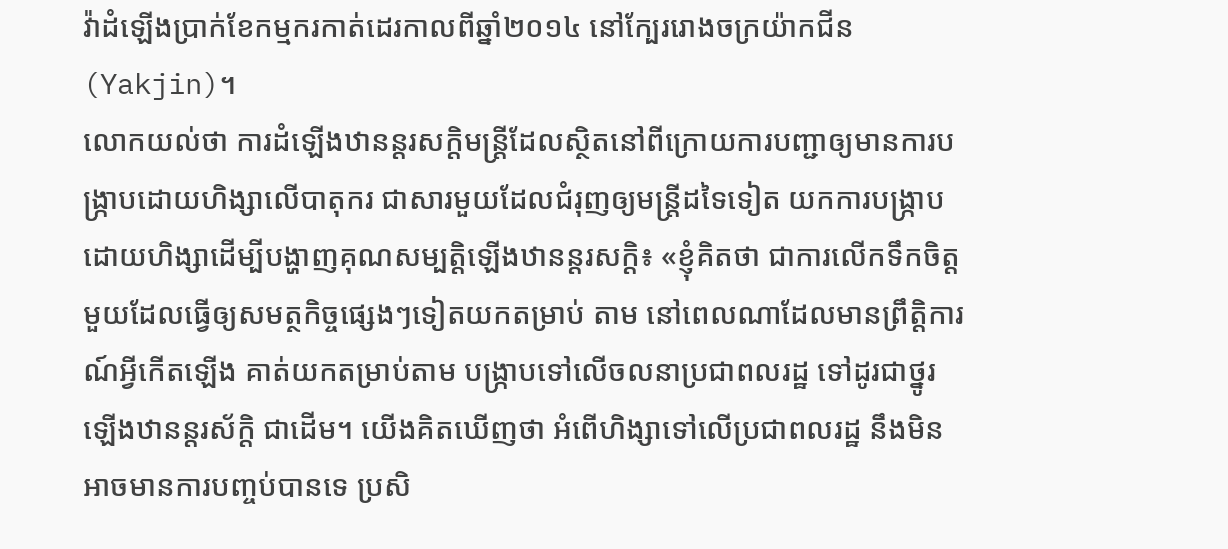វ៉ាដំឡើងប្រាក់ខែកម្មករកាត់ដេរកាលពីឆ្នាំ២០១៤ នៅក្បែររោងចក្រយ៉ាកជីន (Yakjin)។
លោកយល់ថា ការដំឡើងឋានន្តរសក្ដិមន្ត្រីដែលស្ថិតនៅពីក្រោយការបញ្ជាឲ្យមានការបង្ក្រាបដោយហិង្សាលើបាតុករ ជាសារមួយដែលជំរុញឲ្យមន្ត្រីដទៃទៀត យកការបង្ក្រាបដោយហិង្សាដើម្បីបង្ហាញគុណសម្បត្តិឡើងឋានន្តរសក្ដិ៖ «ខ្ញុំគិតថា ជាការលើកទឹកចិត្តមួយដែលធ្វើឲ្យសមត្ថកិច្ចផ្សេងៗទៀតយកតម្រាប់ តាម នៅពេលណាដែលមានព្រឹត្តិការណ៍អ្វីកើតឡើង គាត់យកតម្រាប់តាម បង្ក្រាបទៅលើចលនាប្រជាពលរដ្ឋ ទៅដូរជាថ្នូរឡើងឋានន្តរស័ក្តិ ជាដើម។ យើងគិតឃើញថា អំពើហិង្សាទៅលើប្រជាពលរដ្ឋ នឹងមិនអាចមានការបញ្ចប់បានទេ ប្រសិ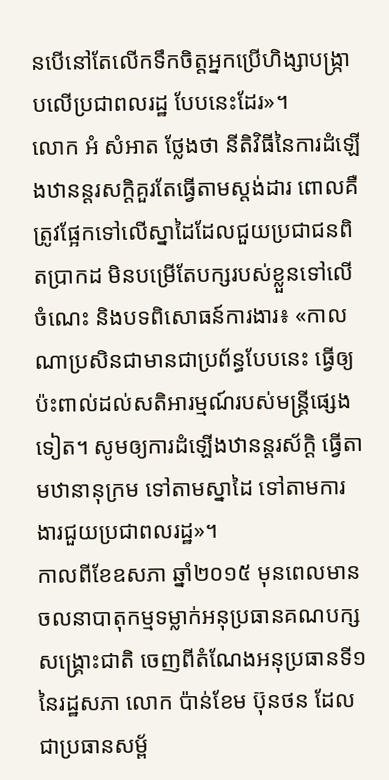នបើនៅតែលើកទឹកចិត្តអ្នកប្រើហិង្សាបង្ក្រាបលើប្រជាពលរដ្ឋ បែបនេះដែរ»។
លោក អំ សំអាត ថ្លែងថា នីតិវិធីនៃការដំឡើងឋានន្តរសក្ដិគួរតែធ្វើតាមស្តង់ដារ ពោលគឺត្រូវផ្អែកទៅលើស្នាដៃដែលជួយប្រជាជនពិតប្រាកដ មិនបម្រើតែបក្សរបស់ខ្លួនទៅលើចំណេះ និងបទពិសោធន៍ការងារ៖ «កាលណាប្រសិនជាមានជាប្រព័ន្ធបែបនេះ ធ្វើឲ្យប៉ះពាល់ដល់សតិអារម្មណ៍របស់មន្ត្រីផ្សេងទៀត។ សូមឲ្យការដំឡើងឋានន្តរស័ក្តិ ធ្វើតាមឋានានុក្រម ទៅតាមស្នាដៃ ទៅតាមការងារជួយប្រជាពលរដ្ឋ»។
កាលពីខែឧសភា ឆ្នាំ២០១៥ មុនពេលមានចលនាបាតុកម្មទម្លាក់អនុប្រធានគណបក្សសង្គ្រោះជាតិ ចេញពីតំណែងអនុប្រធានទី១នៃរដ្ឋសភា លោក ប៉ាន់ខែម ប៊ុនថន ដែលជាប្រធានសម្ព័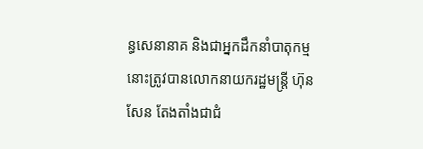ន្ធសេនានាគ និងជាអ្នកដឹកនាំបាតុកម្មនោះត្រូវបានលោកនាយករដ្ឋមន្ត្រី ហ៊ុន សែន តែងតាំងជាជំ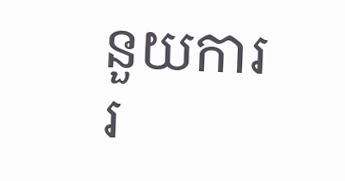នួយការរ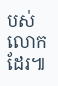បស់លោកដែរ៕